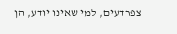צפרדעים, למי שאינו יודע, הן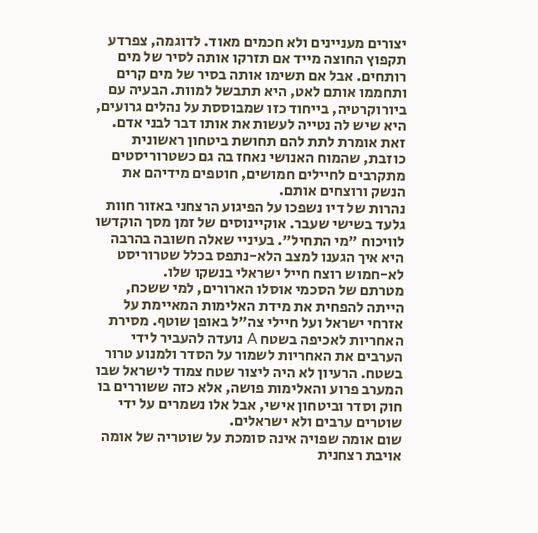יצורים מעניינים ולא חכמים מאוד. לדוגמה, צפרדע תקפוץ החוצה מייד אם תזרקו אותה לסיר של מים רותחים. אבל אם תשימו אותה בסיר של מים קרים ותחממו אותם לאט, היא תתבשל למוות. הבעיה עם ביורוקרטיה, בייחוד כזו שמבוססת על נהלים גרועים, היא שיש לה נטייה לעשות את אותו דבר לבני אדם. זאת אומרת לתת להם תחושת ביטחון ראשונית כוזבת, שהמוח האנושי נאחז בה גם כשטרוריסטים מתקרבים לחיילים חמושים, חוטפים מידיהם את הנשק ורוצחים אותם.
נהרות של דיו נשפכו על הפיגוע הרצחני באזור חוות גלעד בשישי שעבר. אוקיינוסים של זמן מסך הוקדשו לוויכוח "מי התחיל". בעיניי שאלה חשובה בהרבה היא איך הגענו למצב הלא-נתפס בכלל שטרוריסט לא-חמוש רוצח חייל ישראלי בנשקו שלו.
מטרתם של הסכמי אוסלו הארורים, למי ששכח, הייתה להפחית את מידת האלימות המאיימת על אזרחי ישראל ועל חיילי צה"ל באופן שוטף. מסירת האחריות לאכיפה בשטח A נועדה להעביר לידי הערבים את האחריות לשמור על הסדר ולמנוע טרור בשטח. הרעיון לא היה ליצור שטח צמוד לישראל שבו המערב פרוע והאלימות פושה, אלא כזה ששוררים בו חוק וסדר וביטחון אישי, אבל אלו נשמרים על ידי שוטרים ערבים ולא ישראלים.
שום אומה שפויה אינה סומכת על שוטריה של אומה אויבת רצחנית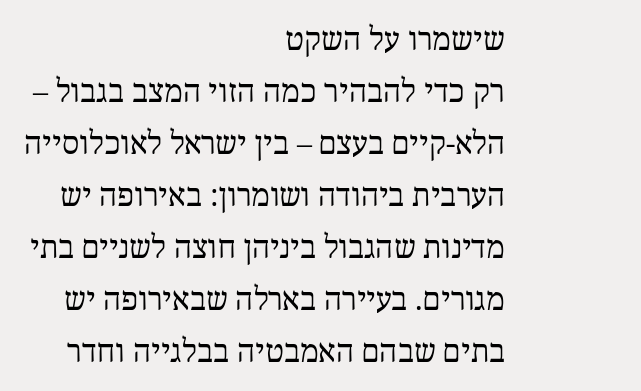שישמרו על השקט
רק כדי להבהיר כמה הזוי המצב בגבול – הלא-קיים בעצם – בין ישראל לאוכלוסייה הערבית ביהודה ושומרון: באירופה יש מדינות שהגבול ביניהן חוצה לשניים בתי מגורים. בעיירה בארלה שבאירופה יש בתים שבהם האמבטיה בבלגייה וחדר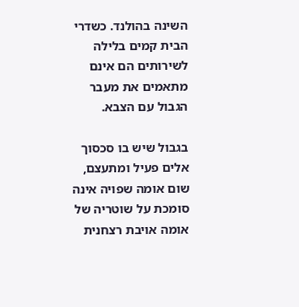השינה בהולנד. כשדרי הבית קמים בלילה לשירותים הם אינם מתאמים את מעבר הגבול עם הצבא.

בגבול שיש בו סכסוך אלים פעיל ומתעצם, שום אומה שפויה אינה סומכת על שוטריה של אומה אויבת רצחנית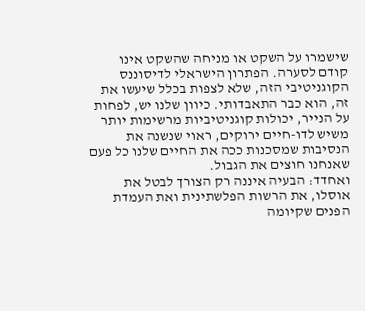שישמרו על השקט או מניחה שהשקט אינו קודם לסערה. הפתרון הישראלי לדיסוננס הקוגניטיבי הזה, שלא לצפות בכלל שיעשו את זה, הוא כבר התאבדותי. כיוון שלנו יש, לפחות על הנייר, יכולות קוגניטיביות מרשימות יותר משיש לדו-חיים ירוקים, ראוי שנשנה את הנסיבות שמסכנות ככה את החיים שלנו כל פעם שאנחנו חוצים את הגבול.
ואחדד: הבעיה איננה רק הצורך לבטל את אוסלו, את הרשות הפלשתינית ואת העמדת הפנים שקיומה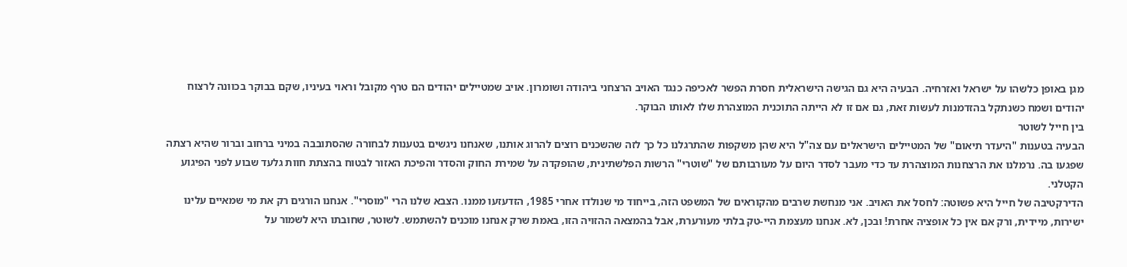מגן באופן כלשהו על ישראל ואזרחיה. הבעיה היא גם הגישה הישראלית חסרת הפשר לאכיפה כנגד האויב הרצחני ביהודה ושומרון. אויב שמטיילים יהודים הם טרף מקובל וראוי בעיניו, שקם בבוקר בכוונה לרצוח יהודים ושמח כשנתקל בהזדמנות לעשות זאת, גם אם זו לא הייתה התוכנית המוצהרת שלו לאותו הבוקר.
בין חייל לשוטר
הבעיה בטענות "היעדר תיאום" של המטיילים הישראלים עם צה"ל היא שהן משקפות שהתרגלנו כל כך לזה שהשכנים רוצים להרוג אותנו, שאנחנו ניגשים בטענות לבחורה שהסתובבה במיני ברחוב וברור שהיא רצתה שפגעו בה. נרמלנו את הרצחנות המוצהרת עד כדי מעבר לסדר היום על מעורבותם של "שוטרי" הרשות הפלשתינית, שהופקדה על שמירת החוק והסדר והפיכת האזור לבטוח בהצתת חוות גלעד שבוע לפני הפיגוע הקטלני.
הדירקטיבה של חייל היא פשוטה: לחסל את האויב. אני מנחשת שרבים מהקוראים של המשפט הזה, בייחוד מי שנולדו אחרי 1985, הזדעזעו ממנו. הצבא שלנו הרי "מוסרי". אנחנו הורגים רק את מי שמאיים עלינו ישירות, מיידית, ורק אם אין כל אופציה אחרת! ובכן, לא. אנחנו מעצמת היי-טק בלתי מעורערת, אבל בהמצאה ההזויה הזו, באמת שרק אנחנו מוכנים להשתמש. לשוטר, שחובתו היא לשמור על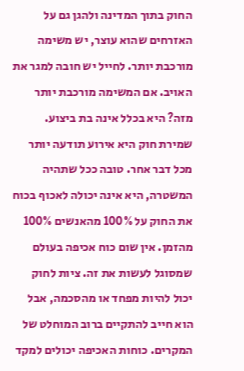החוק בתוך המדינה ולהגן גם על האזרחים שהוא עוצר, יש משימה מורכבת יותר. לחייל יש חובה למגר את האויב. אם המשימה מורכבת יותר מזה? היא בכלל אינה בת ביצוע.
שמירת חוק היא אירוע תודעה יותר מכל דבר אחר. טובה ככל שתהיה המשטרה, היא אינה יכולה לאכוף בכוח את החוק על 100% מהאנשים 100% מהזמן. אין שום כוח אכיפה בעולם שמסוגל לעשות את זה. ציות לחוק יכול להיות מפחד או מהסכמה, אבל הוא חייב להתקיים ברוב המוחלט של המקרים. כוחות האכיפה יכולים למקד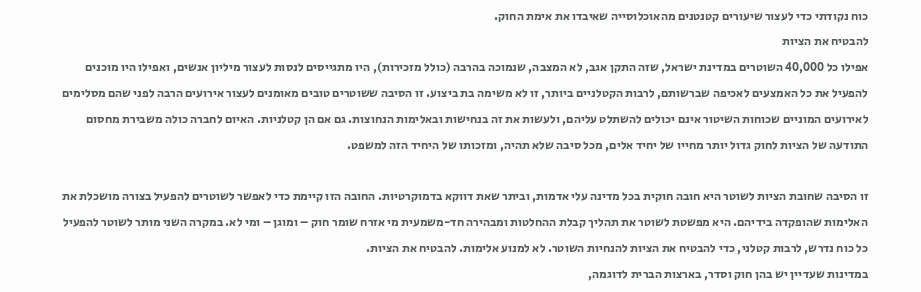כוח נקודתי כדי לעצור שיעורים קטנטנים מהאוכלוסייה שאיבדו את אימת החוק.
להבטיח את הציות
אפילו כל 40,000 השוטרים במדינת ישראל, שזה התקן אגב, לא המצבה, שנמוכה בהרבה (כולל מזכירות), היו מתגייסים לנסות לעצור מיליון אנשים, ואפילו היו מוכנים להפעיל את כל האמצעים לאכיפה שברשותם, לרבות הקטלניים ביותר, זו לא משימה בת ביצוע. זו הסיבה ששוטרים טובים מאומנים לעצור אירועים הרבה לפני שהם מסלימים לאירועים המוניים שכוחות השיטור אינם יכולים להשתלט עליהם, ולעשות את זה בנחישות ובאלימות הנחוצות. גם אם הן קטלניות. האיום לחברה כולה משבירת מחסום התודעה של הציות לחוק גדול יותר מחייו של יחיד אלים, מכל סיבה שלא תהיה, ומזכותו של היחיד הזה למשפט.

זו הסיבה שחובת הציות לשוטר היא חובה חוקית בכל מדינה עלי אדמות, וביתר שאת דווקא בדמוקרטיות. החובה הזו קיימת כדי לאפשר לשוטרים להפעיל בצורה מושכלת את האלימות שהופקדה בידיהם. היא מפשטת לשוטר את תהליך קבלת ההחלטות ומבהירה חד-משמעית מי אזרח שומר חוק – ומוגן – ומי לא. במקרה השני מותר לשוטר להפעיל כל כוח נדרש, לרבות קטלני, כדי להבטיח את הציות להנחיות השוטר. לא למנוע אלימות. להבטיח את הציות.
במדינות שעדיין יש בהן חוק וסדר, בארצות הברית לדוגמה,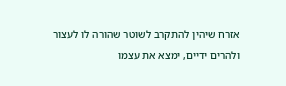אזרח שיהין להתקרב לשוטר שהורה לו לעצור ולהרים ידיים, ימצא את עצמו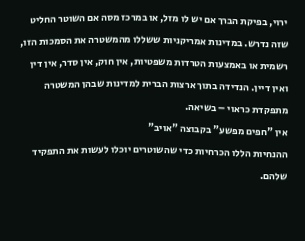ירוי, בפיקת הברך אם יש לו מזל, או במרכז מסה אם השוטר החליט שזה נדרש. במדינות אמריקניות ששללו מהמשטרה את הסמכות הזו, רשמית או באמצעות הטרדות משפטיות, אין חוק, אין סדר, אין דין ואין דיין. הנדידה בתוך ארצות הברית למדינות שבהן המשטרה מתפקדת כראוי – בשיאה.
אין "חפים מפשע" בקבוצה "אויב"
ההנחיות הללו הכרחיות כדי שהשוטרים יוכלו לעשות את התפקיד שלהם.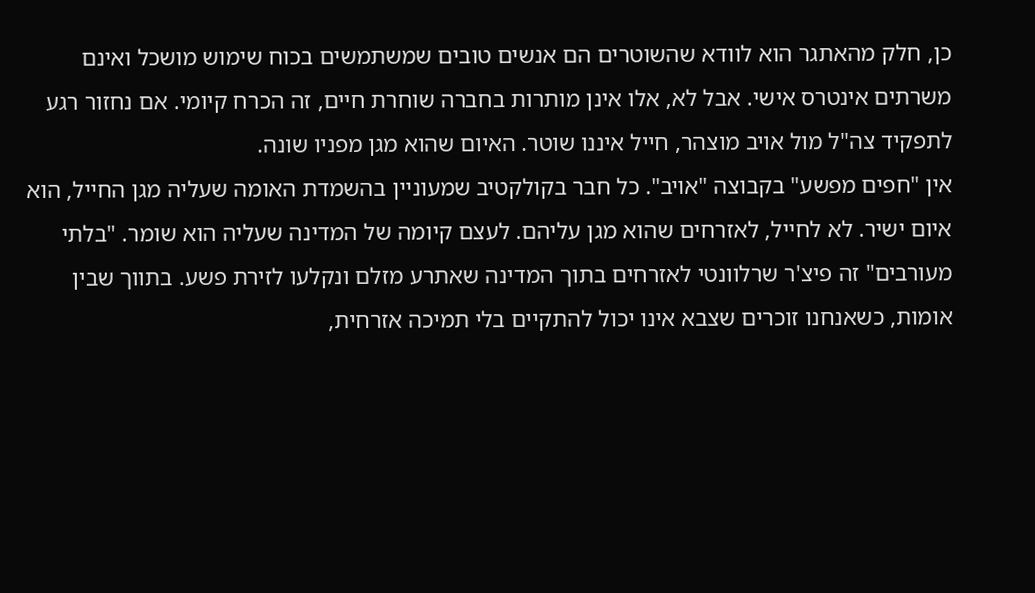כן, חלק מהאתגר הוא לוודא שהשוטרים הם אנשים טובים שמשתמשים בכוח שימוש מושכל ואינם משרתים אינטרס אישי. אבל לא, אלו אינן מותרות בחברה שוחרת חיים, זה הכרח קיומי. אם נחזור רגע לתפקיד צה"ל מול אויב מוצהר, חייל איננו שוטר. האיום שהוא מגן מפניו שונה.
אין "חפים מפשע" בקבוצה "אויב". כל חבר בקולקטיב שמעוניין בהשמדת האומה שעליה מגן החייל, הוא איום ישיר. לא לחייל, לאזרחים שהוא מגן עליהם. לעצם קיומה של המדינה שעליה הוא שומר. "בלתי מעורבים" זה פיצ'ר שרלוונטי לאזרחים בתוך המדינה שאתרע מזלם ונקלעו לזירת פשע. בתווך שבין אומות, כשאנחנו זוכרים שצבא אינו יכול להתקיים בלי תמיכה אזרחית,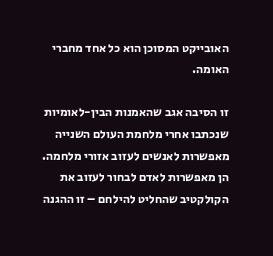האובייקט המסוכן הוא כל אחד מחברי האומה.

זו הסיבה אגב שהאמנות הבין-לאומיות שנכתבו אחרי מלחמת העולם השנייה מאפשרות לאנשים לעזוב אזורי מלחמה. הן מאפשרות לאדם לבחור לעזוב את הקולקטיב שהחליט להילחם – זו ההגנה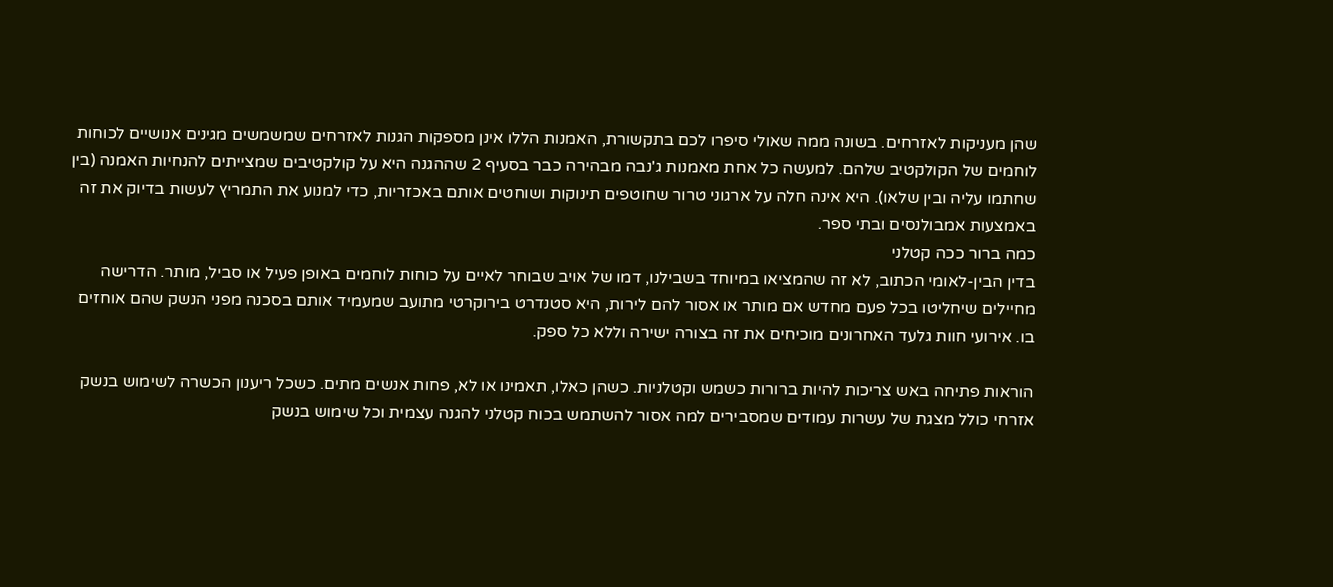שהן מעניקות לאזרחים. בשונה ממה שאולי סיפרו לכם בתקשורת, האמנות הללו אינן מספקות הגנות לאזרחים שמשמשים מגינים אנושיים לכוחות לוחמים של הקולקטיב שלהם. למעשה כל אחת מאמנות ג'נבה מבהירה כבר בסעיף 2 שההגנה היא על קולקטיבים שמצייתים להנחיות האמנה (בין שחתמו עליה ובין שלאו). היא אינה חלה על ארגוני טרור שחוטפים תינוקות ושוחטים אותם באכזריות, כדי למנוע את התמריץ לעשות בדיוק את זה באמצעות אמבולנסים ובתי ספר.
כמה ברור ככה קטלני
בדין הבין-לאומי הכתוב, לא זה שהמציאו במיוחד בשבילנו, דמו של אויב שבוחר לאיים על כוחות לוחמים באופן פעיל או סביל, מותר. הדרישה מחיילים שיחליטו בכל פעם מחדש אם מותר או אסור להם לירות, היא סטנדרט בירוקרטי מתועב שמעמיד אותם בסכנה מפני הנשק שהם אוחזים בו. אירועי חוות גלעד האחרונים מוכיחים את זה בצורה ישירה וללא כל ספק.

הוראות פתיחה באש צריכות להיות ברורות כשמש וקטלניות. כשהן כאלו, תאמינו או לא, פחות אנשים מתים. כשכל ריענון הכשרה לשימוש בנשק אזרחי כולל מצגת של עשרות עמודים שמסבירים למה אסור להשתמש בכוח קטלני להגנה עצמית וכל שימוש בנשק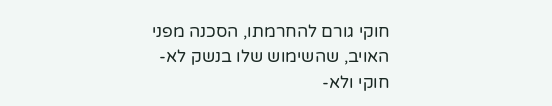חוקי גורם להחרמתו, הסכנה מפני האויב, שהשימוש שלו בנשק לא-חוקי ולא-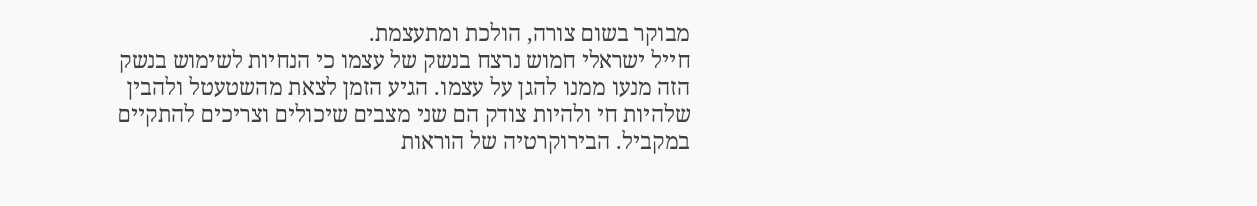מבוקר בשום צורה, הולכת ומתעצמת.
חייל ישראלי חמוש נרצח בנשק של עצמו כי הנחיות לשימוש בנשק הזה מנעו ממנו להגן על עצמו. הגיע הזמן לצאת מהשטעטל ולהבין שלהיות חי ולהיות צודק הם שני מצבים שיכולים וצריכים להתקיים במקביל. הבירוקרטיה של הוראות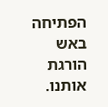הפתיחה באש הורגת אותנו.